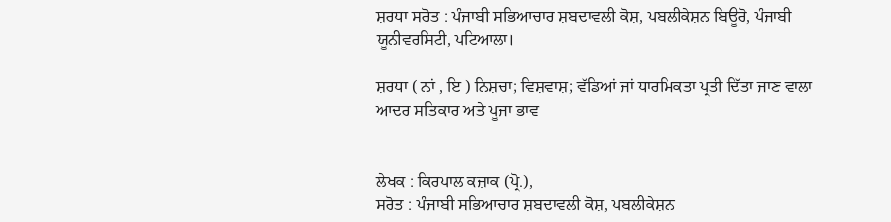ਸ਼ਰਧਾ ਸਰੋਤ : ਪੰਜਾਬੀ ਸਭਿਆਚਾਰ ਸ਼ਬਦਾਵਲੀ ਕੋਸ਼, ਪਬਲੀਕੇਸ਼ਨ ਬਿਊਰੋ, ਪੰਜਾਬੀ ਯੂਨੀਵਰਸਿਟੀ, ਪਟਿਆਲਾ।

ਸ਼ਰਧਾ ( ਨਾਂ , ਇ ) ਨਿਸ਼ਚਾ; ਵਿਸ਼ਵਾਸ਼; ਵੱਡਿਆਂ ਜਾਂ ਧਾਰਮਿਕਤਾ ਪ੍ਰਤੀ ਦਿੱਤਾ ਜਾਣ ਵਾਲਾ ਆਦਰ ਸਤਿਕਾਰ ਅਤੇ ਪੂਜਾ ਭਾਵ


ਲੇਖਕ : ਕਿਰਪਾਲ ਕਜ਼ਾਕ (ਪ੍ਰੋ.),
ਸਰੋਤ : ਪੰਜਾਬੀ ਸਭਿਆਚਾਰ ਸ਼ਬਦਾਵਲੀ ਕੋਸ਼, ਪਬਲੀਕੇਸ਼ਨ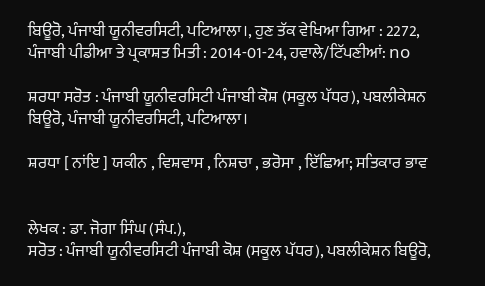ਬਿਊਰੋ, ਪੰਜਾਬੀ ਯੂਨੀਵਰਸਿਟੀ, ਪਟਿਆਲਾ।, ਹੁਣ ਤੱਕ ਵੇਖਿਆ ਗਿਆ : 2272, ਪੰਜਾਬੀ ਪੀਡੀਆ ਤੇ ਪ੍ਰਕਾਸ਼ਤ ਮਿਤੀ : 2014-01-24, ਹਵਾਲੇ/ਟਿੱਪਣੀਆਂ: no

ਸ਼ਰਧਾ ਸਰੋਤ : ਪੰਜਾਬੀ ਯੂਨੀਵਰਸਿਟੀ ਪੰਜਾਬੀ ਕੋਸ਼ (ਸਕੂਲ ਪੱਧਰ), ਪਬਲੀਕੇਸ਼ਨ ਬਿਊਰੋ, ਪੰਜਾਬੀ ਯੂਨੀਵਰਸਿਟੀ, ਪਟਿਆਲਾ।

ਸ਼ਰਧਾ [ ਨਾਂਇ ] ਯਕੀਨ , ਵਿਸ਼ਵਾਸ , ਨਿਸ਼ਚਾ , ਭਰੋਸਾ , ਇੱਛਿਆ; ਸਤਿਕਾਰ ਭਾਵ


ਲੇਖਕ : ਡਾ. ਜੋਗਾ ਸਿੰਘ (ਸੰਪ.),
ਸਰੋਤ : ਪੰਜਾਬੀ ਯੂਨੀਵਰਸਿਟੀ ਪੰਜਾਬੀ ਕੋਸ਼ (ਸਕੂਲ ਪੱਧਰ), ਪਬਲੀਕੇਸ਼ਨ ਬਿਊਰੋ,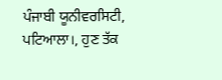ਪੰਜਾਬੀ ਯੂਨੀਵਰਸਿਟੀ, ਪਟਿਆਲਾ।, ਹੁਣ ਤੱਕ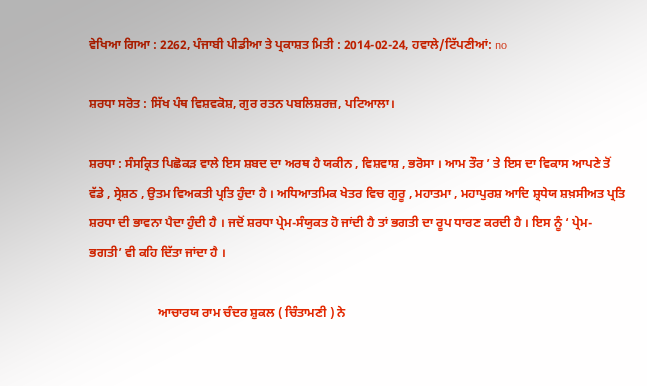ਵੇਖਿਆ ਗਿਆ : 2262, ਪੰਜਾਬੀ ਪੀਡੀਆ ਤੇ ਪ੍ਰਕਾਸ਼ਤ ਮਿਤੀ : 2014-02-24, ਹਵਾਲੇ/ਟਿੱਪਣੀਆਂ: no

ਸ਼ਰਧਾ ਸਰੋਤ : ਸਿੱਖ ਪੰਥ ਵਿਸ਼ਵਕੋਸ਼, ਗੁਰ ਰਤਨ ਪਬਲਿਸ਼ਰਜ਼, ਪਟਿਆਲਾ।

ਸ਼ਰਧਾ : ਸੰਸਕ੍ਰਿਤ ਪਿਛੋਕੜ ਵਾਲੇ ਇਸ ਸ਼ਬਦ ਦਾ ਅਰਥ ਹੈ ਯਕੀਨ , ਵਿਸ਼ਵਾਸ਼ , ਭਰੋਸਾ । ਆਮ ਤੌਰ ’ ਤੇ ਇਸ ਦਾ ਵਿਕਾਸ ਆਪਣੇ ਤੋਂ ਵੱਡੇ , ਸ੍ਰੇਸ਼ਠ , ਉਤਮ ਵਿਅਕਤੀ ਪ੍ਰਤਿ ਹੁੰਦਾ ਹੈ । ਅਧਿਆਤਮਿਕ ਖੇਤਰ ਵਿਚ ਗੁਰੂ , ਮਹਾਤਮਾ , ਮਹਾਪੁਰਸ਼ ਆਦਿ ਸ਼੍ਰਧੇਯ ਸ਼ਖ਼ਸੀਅਤ ਪ੍ਰਤਿ ਸ਼ਰਧਾ ਦੀ ਭਾਵਨਾ ਪੈਦਾ ਹੁੰਦੀ ਹੈ । ਜਦੋਂ ਸ਼ਰਧਾ ਪ੍ਰੇਮ-ਸੰਯੁਕਤ ਹੋ ਜਾਂਦੀ ਹੈ ਤਾਂ ਭਗਤੀ ਦਾ ਰੂਪ ਧਾਰਣ ਕਰਦੀ ਹੈ । ਇਸ ਨੂੰ ‘ ਪ੍ਰੇਮ- ਭਗਤੀ’ ਵੀ ਕਹਿ ਦਿੱਤਾ ਜਾਂਦਾ ਹੈ ।

                      ਆਚਾਰਯ ਰਾਮ ਚੰਦਰ ਸ਼ੁਕਲ ( ਚਿੰਤਾਮਣੀ ) ਨੇ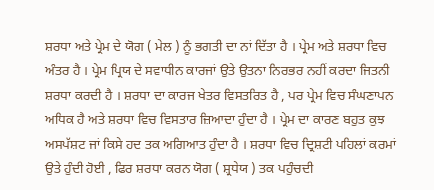ਸ਼ਰਧਾ ਅਤੇ ਪ੍ਰੇਮ ਦੇ ਯੋਗ ( ਮੇਲ ) ਨੂੰ ਭਗਤੀ ਦਾ ਨਾਂ ਦਿੱਤਾ ਹੈ । ਪ੍ਰੇਮ ਅਤੇ ਸ਼ਰਧਾ ਵਿਚ ਅੰਤਰ ਹੈ । ਪ੍ਰੇਮ ਪ੍ਰਿਯ ਦੇ ਸਵਾਧੀਨ ਕਾਰਜਾਂ ਉਤੇ ਉਤਨਾ ਨਿਰਭਰ ਨਹੀਂ ਕਰਦਾ ਜਿਤਨੀ ਸ਼ਰਧਾ ਕਰਦੀ ਹੈ । ਸ਼ਰਧਾ ਦਾ ਕਾਰਜ ਖੇਤਰ ਵਿਸਤਰਿਤ ਹੈ , ਪਰ ਪ੍ਰੇਮ ਵਿਚ ਸੰਘਣਾਪਨ ਅਧਿਕ ਹੈ ਅਤੇ ਸ਼ਰਧਾ ਵਿਚ ਵਿਸਤਾਰ ਜ਼ਿਆਦਾ ਹੁੰਦਾ ਹੈ । ਪ੍ਰੇਮ ਦਾ ਕਾਰਣ ਬਹੁਤ ਕੁਝ ਅਸਪੱਸ਼ਟ ਜਾਂ ਕਿਸੇ ਹਦ ਤਕ ਅਗਿਆਤ ਹੁੰਦਾ ਹੈ । ਸ਼ਰਧਾ ਵਿਚ ਦ੍ਰਿਸ਼ਟੀ ਪਹਿਲਾਂ ਕਰਮਾਂ ਉਤੇ ਹੁੰਦੀ ਹੋਈ , ਫਿਰ ਸ਼ਰਧਾ ਕਰਨ ਯੋਗ ( ਸ਼੍ਰਧੇਯ ) ਤਕ ਪਹੁੰਚਦੀ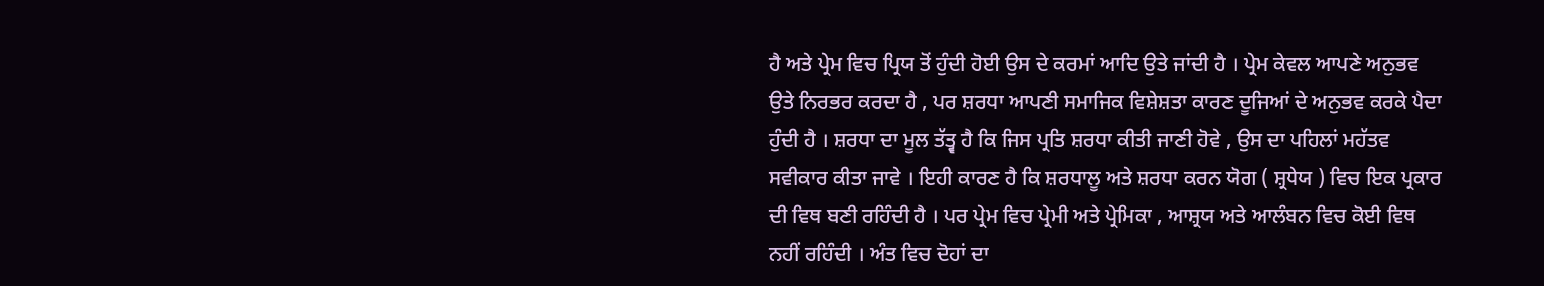ਹੈ ਅਤੇ ਪ੍ਰੇਮ ਵਿਚ ਪ੍ਰਿਯ ਤੋਂ ਹੁੰਦੀ ਹੋਈ ਉਸ ਦੇ ਕਰਮਾਂ ਆਦਿ ਉਤੇ ਜਾਂਦੀ ਹੈ । ਪ੍ਰੇਮ ਕੇਵਲ ਆਪਣੇ ਅਨੁਭਵ ਉਤੇ ਨਿਰਭਰ ਕਰਦਾ ਹੈ , ਪਰ ਸ਼ਰਧਾ ਆਪਣੀ ਸਮਾਜਿਕ ਵਿਸ਼ੇਸ਼ਤਾ ਕਾਰਣ ਦੂਜਿਆਂ ਦੇ ਅਨੁਭਵ ਕਰਕੇ ਪੈਦਾ ਹੁੰਦੀ ਹੈ । ਸ਼ਰਧਾ ਦਾ ਮੂਲ ਤੱਤ੍ਵ ਹੈ ਕਿ ਜਿਸ ਪ੍ਰਤਿ ਸ਼ਰਧਾ ਕੀਤੀ ਜਾਣੀ ਹੋਵੇ , ਉਸ ਦਾ ਪਹਿਲਾਂ ਮਹੱਤਵ ਸਵੀਕਾਰ ਕੀਤਾ ਜਾਵੇ । ਇਹੀ ਕਾਰਣ ਹੈ ਕਿ ਸ਼ਰਧਾਲੂ ਅਤੇ ਸ਼ਰਧਾ ਕਰਨ ਯੋਗ ( ਸ਼੍ਰਧੇਯ ) ਵਿਚ ਇਕ ਪ੍ਰਕਾਰ ਦੀ ਵਿਥ ਬਣੀ ਰਹਿੰਦੀ ਹੈ । ਪਰ ਪ੍ਰੇਮ ਵਿਚ ਪ੍ਰੇਮੀ ਅਤੇ ਪ੍ਰੇਮਿਕਾ , ਆਸ਼੍ਰਯ ਅਤੇ ਆਲੰਬਨ ਵਿਚ ਕੋਈ ਵਿਥ ਨਹੀਂ ਰਹਿੰਦੀ । ਅੰਤ ਵਿਚ ਦੋਹਾਂ ਦਾ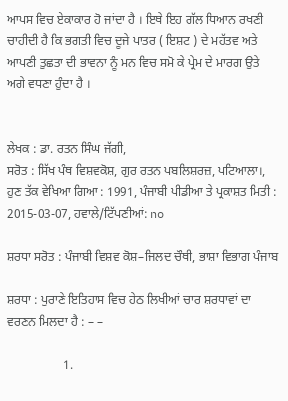ਆਪਸ ਵਿਚ ਏਕਾਕਾਰ ਹੋ ਜਾਂਦਾ ਹੈ । ਇਥੇ ਇਹ ਗੱਲ ਧਿਆਨ ਰਖਣੀ ਚਾਹੀਦੀ ਹੈ ਕਿ ਭਗਤੀ ਵਿਚ ਦੂਜੇ ਪਾਤਰ ( ਇਸ਼ਟ ) ਦੇ ਮਹੱਤਵ ਅਤੇ ਆਪਣੀ ਤੁਛਤਾ ਦੀ ਭਾਵਨਾ ਨੂੰ ਮਨ ਵਿਚ ਸਮੋ ਕੇ ਪ੍ਰੇਮ ਦੇ ਮਾਰਗ ਉਤੇ ਅਗੇ ਵਧਣਾ ਹੁੰਦਾ ਹੈ ।


ਲੇਖਕ : ਡਾ. ਰਤਨ ਸਿੰਘ ਜੱਗੀ,
ਸਰੋਤ : ਸਿੱਖ ਪੰਥ ਵਿਸ਼ਵਕੋਸ਼, ਗੁਰ ਰਤਨ ਪਬਲਿਸ਼ਰਜ਼, ਪਟਿਆਲਾ।, ਹੁਣ ਤੱਕ ਵੇਖਿਆ ਗਿਆ : 1991, ਪੰਜਾਬੀ ਪੀਡੀਆ ਤੇ ਪ੍ਰਕਾਸ਼ਤ ਮਿਤੀ : 2015-03-07, ਹਵਾਲੇ/ਟਿੱਪਣੀਆਂ: no

ਸ਼ਰਧਾ ਸਰੋਤ : ਪੰਜਾਬੀ ਵਿਸ਼ਵ ਕੋਸ਼–ਜਿਲਦ ਚੌਥੀ, ਭਾਸ਼ਾ ਵਿਭਾਗ ਪੰਜਾਬ

ਸ਼ਰਧਾ : ਪੁਰਾਣੇ ਇਤਿਹਾਸ ਵਿਚ ਹੇਠ ਲਿਖੀਆਂ ਚਾਰ ਸ਼ਰਧਾਵਾਂ ਦਾ ਵਰਣਨ ਮਿਲਦਾ ਹੈ : – –

                  1.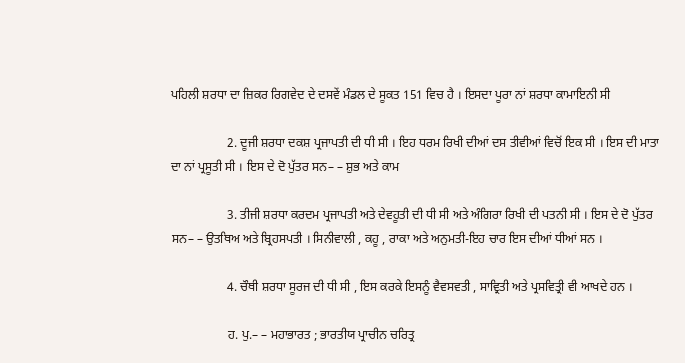ਪਹਿਲੀ ਸ਼ਰਧਾ ਦਾ ਜ਼ਿਕਰ ਰਿਗਵੇਦ ਦੇ ਦਸਵੇਂ ਮੰਡਲ ਦੇ ਸੂਕਤ 151 ਵਿਚ ਹੈ । ਇਸਦਾ ਪੂਰਾ ਨਾਂ ਸ਼ਰਧਾ ਕਾਮਾਇਨੀ ਸੀ

                  2. ਦੂਜੀ ਸ਼ਰਧਾ ਦਕਸ਼ ਪ੍ਰਜਾਪਤੀ ਦੀ ਧੀ ਸੀ । ਇਹ ਧਰਮ ਰਿਖੀ ਦੀਆਂ ਦਸ ਤੀਵੀਆਂ ਵਿਚੋਂ ਇਕ ਸੀ । ਇਸ ਦੀ ਮਾਤਾ ਦਾ ਨਾਂ ਪ੍ਰਸੂਤੀ ਸੀ । ਇਸ ਦੇ ਦੋ ਪੁੱਤਰ ਸਨ– – ਸ਼ੁਭ ਅਤੇ ਕਾਮ

                  3. ਤੀਜੀ ਸ਼ਰਧਾ ਕਰਦਮ ਪ੍ਰਜਾਪਤੀ ਅਤੇ ਦੇਵਹੂਤੀ ਦੀ ਧੀ ਸੀ ਅਤੇ ਅੰਗਿਰਾ ਰਿਖੀ ਦੀ ਪਤਨੀ ਸੀ । ਇਸ ਦੇ ਦੋ ਪੁੱਤਰ ਸਨ– – ਉਤਥਿਅ ਅਤੇ ਬ੍ਰਿਹਸਪਤੀ । ਸਿਨੀਵਾਲੀ , ਕਹੂ , ਰਾਕਾ ਅਤੇ ਅਨੁਮਤੀ-ਇਹ ਚਾਰ ਇਸ ਦੀਆਂ ਧੀਆਂ ਸਨ ।

                  4. ਚੌਥੀ ਸ਼ਰਧਾ ਸੂਰਜ ਦੀ ਧੀ ਸੀ , ਇਸ ਕਰਕੇ ਇਸਨੂੰ ਵੈਵਸਵਤੀ , ਸਾਵ੍ਰਿਤੀ ਅਤੇ ਪ੍ਰਸਵਿਤ੍ਰੀ ਵੀ ਆਖਦੇ ਹਨ ।

                  ਹ. ਪੁ.– – ਮਹਾਭਾਰਤ ; ਭਾਰਤੀਯ ਪ੍ਰਾਚੀਨ ਚਰਿਤ੍ਰ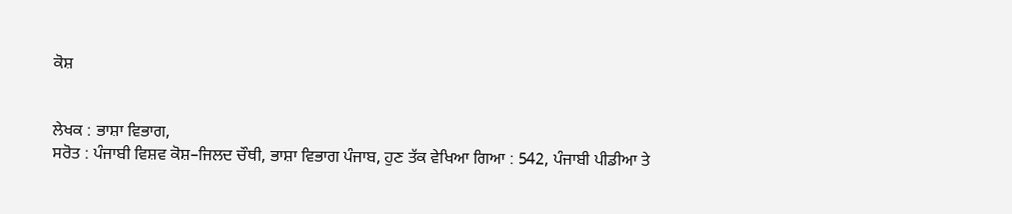ਕੋਸ਼


ਲੇਖਕ : ਭਾਸ਼ਾ ਵਿਭਾਗ,
ਸਰੋਤ : ਪੰਜਾਬੀ ਵਿਸ਼ਵ ਕੋਸ਼–ਜਿਲਦ ਚੌਥੀ, ਭਾਸ਼ਾ ਵਿਭਾਗ ਪੰਜਾਬ, ਹੁਣ ਤੱਕ ਵੇਖਿਆ ਗਿਆ : 542, ਪੰਜਾਬੀ ਪੀਡੀਆ ਤੇ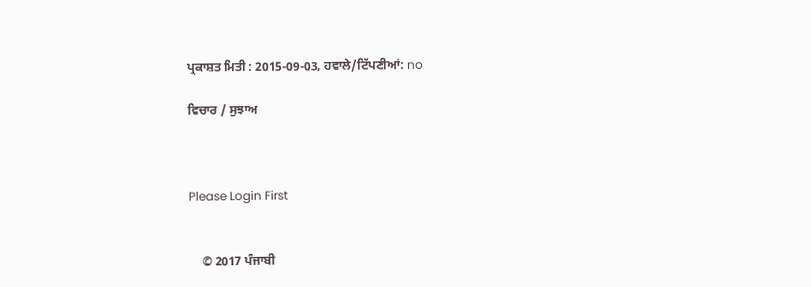ਪ੍ਰਕਾਸ਼ਤ ਮਿਤੀ : 2015-09-03, ਹਵਾਲੇ/ਟਿੱਪਣੀਆਂ: no

ਵਿਚਾਰ / ਸੁਝਾਅ



Please Login First


    © 2017 ਪੰਜਾਬੀ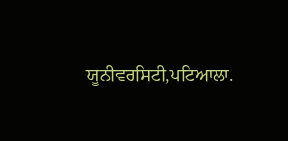ਯੂਨੀਵਰਸਿਟੀ,ਪਟਿਆਲਾ.